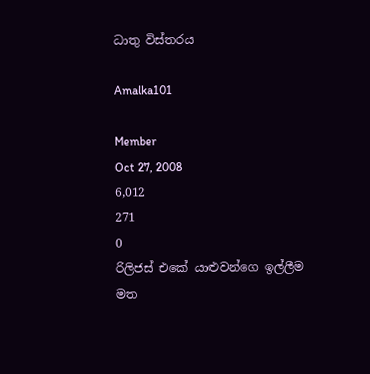ධාතු විස්තරය

Amalka101

Member
Oct 27, 2008
6,012
271
0
රිලිජස් එකේ යාළුවන්ගෙ ඉල්ලීම මත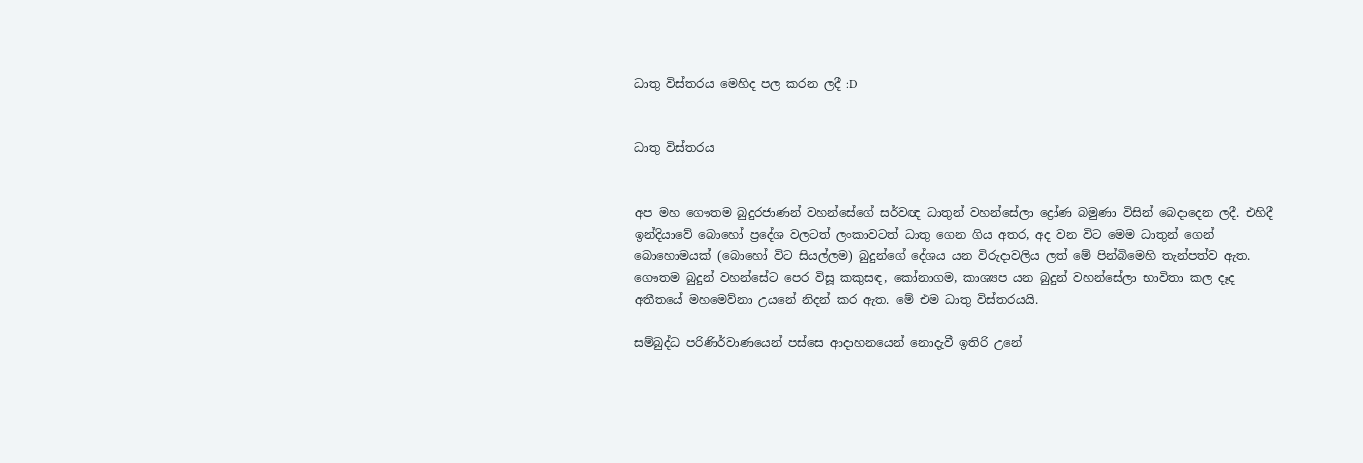ධාතු විස්තරය මෙහිද පල කරන ලදී :D


ධාතු විස්තරය


අප මහ ගෞතම බුදුරජාණන් වහන්සේගේ සර්වඥ ධාතුන් වහන්සේලා ද්‍රෝණ බමුණා විසින් බෙදාදෙන ලදී. එහිදී ඉන්දියාවේ බොහෝ ප්‍රදේශ වලටත් ලංකාවටත් ධාතු ගෙන ගිය අතර, අද වන විට මෙම ධාතුන් ගෙන් බොහොමයක් (බොහෝ විට සියල්ලම) බුදුන්ගේ දේශය යන විරුදාවලිය ලත් මේ පින්බිමෙහි තැන්පත්ව ඇත. ගෞතම බුදුන් වහන්සේට පෙර විසූ කකුසඳ, කෝනාගම, කාශ්‍යප යන බුදුන් වහන්සේලා භාවිතා කල දෑද අතීතයේ මහමෙව්නා උයනේ නිදන් කර ඇත. මේ එම ධාතු විස්තරයයි.

සම්බුද්ධ පරිණිර්වාණයෙන් පස්සෙ ආදාහනයෙන් නොදැවී ඉතිරි උනේ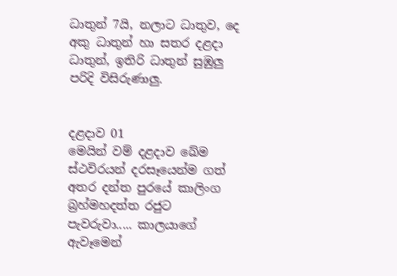ධාතුන් 7යි, නලාට ධාතුව, දෙ අකු ධාතුන් හා සතර දළදා ධාතුන්, ඉතිරි ධාතුන් සුඹුලු පරිදි විසිරුණාලු.


දළදාව 01
මෙයින් වම් දළදාව ඛේම ස්ථවිරයන් දරසෑයෙන්ම ගත් අතර දන්ත පුරයේ කාලිංග බ්‍රහ්මහදත්ත රජුට පැවරුවා..... කාලයාගේ ඇවෑමෙන්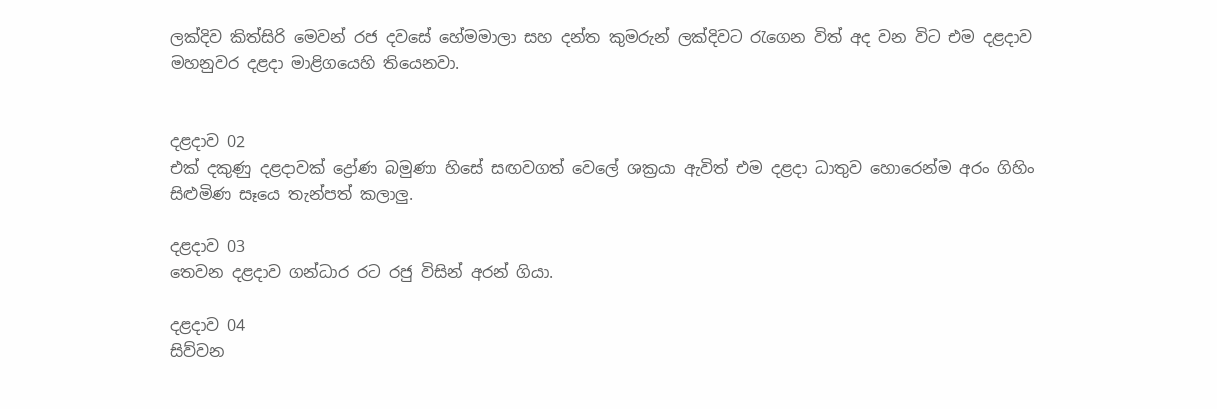ලක්දිව කිත්සිරි මෙවන් රජ දවසේ හේමමාලා සහ දන්ත කුමරුන් ලක්දිවට රැගෙන විත් අද වන විට එම දළදාව මහනුවර දළදා මාළිගයෙහි තියෙනවා.


දළදාව 02
එක් දකුණු දළදාවක් ද්‍රෝණ බමුණා හිසේ සඟවගත් වෙලේ ශක්‍රයා ඇවිත් එම දළදා ධාතුව හොරෙන්ම අරං ගිහිං සිළුමිණ සෑයෙ තැන්පත් කලාලු.

දළදාව 03
තෙවන දළදාව ගන්ධාර රට රජු විසින් අරන් ගියා.

දළදාව 04
සිව්වන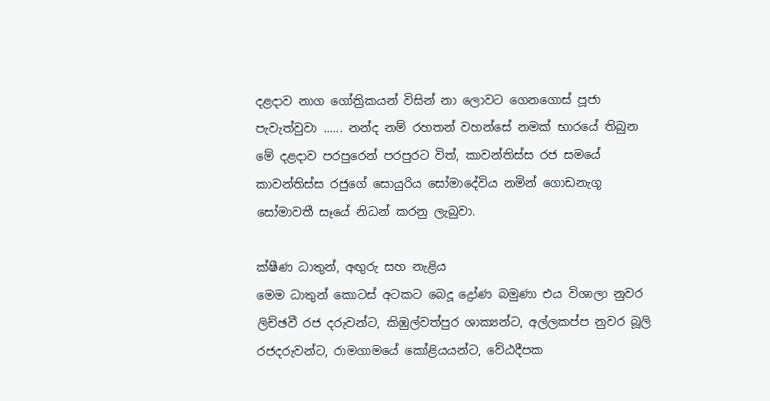දළදාව නාග ගෝත්‍රිකයන් විසින් නා ලොවට ගෙනගොස් පූජා පැවැත්වුවා ...... නන්ද නම් රහතන් වහන්සේ නමක් භාරයේ තිබුන මේ දළදාව පරපුරෙන් පරපුරට විත්, කාවන්තිස්ස රජ සමයේ කාවන්තිස්ස රජුගේ සොයුරිය සෝමාදේවිය නමින් ගොඩනැගූ සෝමාවතී සෑයේ නිධන් කරනු ලැබුවා.

ක්ෂීණ ධාතුන්, අඟුරු සහ නැළිය
මෙම ධාතුන් කොටස් අටකට බෙදූ ද්‍රෝණ බමුණා එය විශාලා නුවර ලිච්ඡවී රජ දරුවන්ට, කිඹුල්වත්පුර ශාක්‍යන්ට, අල්ලකප්ප නුවර බූලි රජදරුවන්ට, රාමගාමයේ කෝළියයන්ට, වේඨදීපක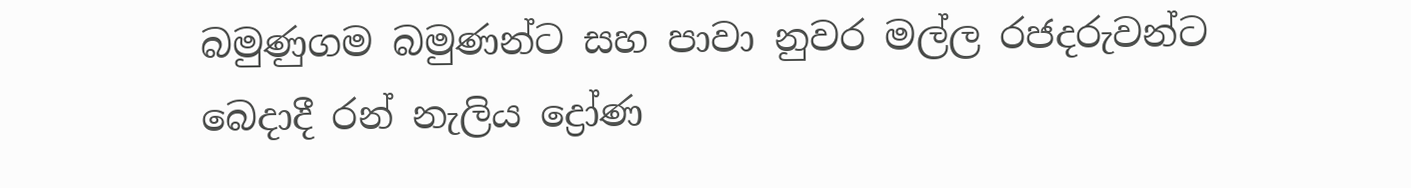බමුණුගම බමුණන්ට සහ පාවා නුවර මල්ල රජදරුවන්ට බෙදාදී රන් නැලිය ද්‍රෝණ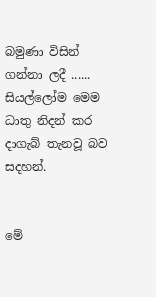බමුණා විසින් ගන්නා ලදී ...... සියල්ලෝම මෙම ධාතු නිදන් කර දාගැබ් තැනවූ බව සදහන්.


මේ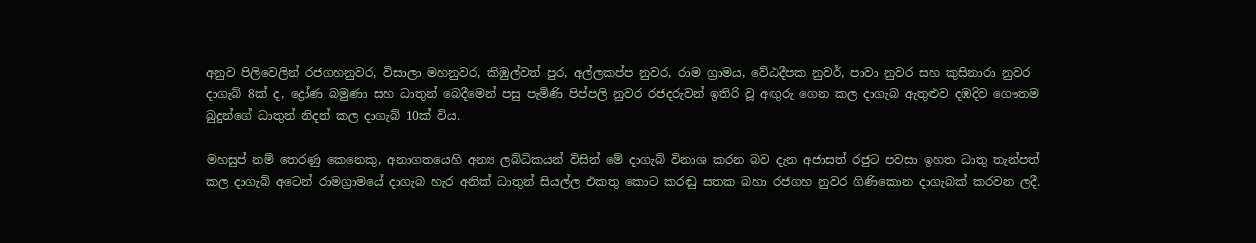අනුව පිලිවෙලින් රජගහනුවර, විසාලා මහනුවර, කිඹුල්වත් පුර, අල්ලකප්ප නුවර, රාම ග්‍රාමය, වේඨදීපක නුවර්, පාවා නුවර සහ කුසිනාරා නුවර දාගැබ් 8ක් ද, ද්‍රෝණ බමුණා සහ ධාතුන් බෙදීමෙන් පසු පැමිණි පිප්පලි නුවර රජදරුවන් ඉතිරි වූ අඟුරු ගෙන කල දාගැබ ඇතුළුව දඹදිව ගෞතම බුදුන්ගේ ධාතුන් නිදන් කල දාගැබ් 10ක් විය.

මහසුප් නම් තෙරණු කෙනෙකු, අනාගතයෙහි අන්‍ය ලබ්ධිකයන් විසින් මේ දාගැබ් විනාශ කරන බව දැන අජාසත් රජුට පවසා ඉහත ධාතු තැන්පත් කල දාගැබ් අටෙන් රාමග්‍රාමයේ දාගැබ හැර අනික් ධාතුන් සියල්ල එකතු කොට කරඬු සතක බහා රජගහ නුවර ගිණිකොන දාගැබක් කරවන ලදී.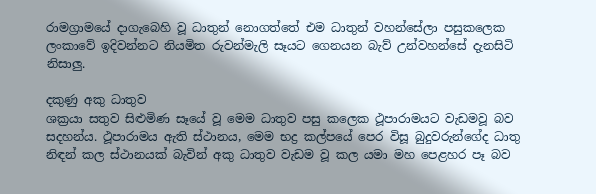රාමග්‍රාමයේ දාගැබෙහි වූ ධාතුන් නොගත්තේ එම ධාතුන් වහන්සේලා පසුකලෙක ලංකාවේ ඉදිවන්නට නියමිත රුවන්මැලි සෑයට ගෙනයන බැව් උන්වහන්සේ දැනසිටි නිසාලු.

දකුණු අකු ධාතුව
ශක්‍රයා සතුව සිළුමිණ සෑයේ වූ මෙම ධාතුව පසු කලෙක ථූපාරාමයට වැඩමවූ බව සදහන්ය. ථූපාරාමය ඇති ස්ථානය, මෙම භද්‍ර කල්පයේ පෙර විසූ බුදුවරුන්ගේද ධාතු නිඳන් කල ස්ථානයක් බැවින් අකු ධාතුව වැඩම වූ කල යමා මහ පෙළහර පෑ බව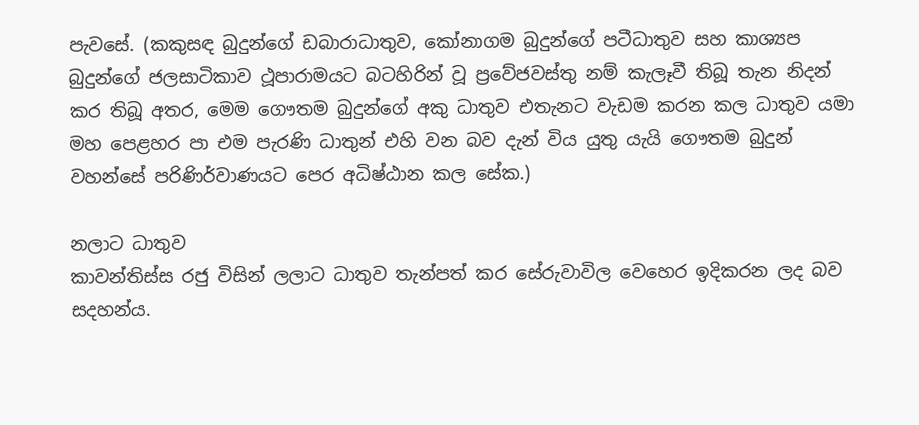පැවසේ. (කකුසඳ බුදුන්ගේ ඩබාරාධාතුව, කෝනාගම බුදුන්ගේ පටීධාතුව සහ කාශ්‍යප බුදුන්ගේ ජලසාටිකාව ථූපාරාමයට බටහිරින් වූ ප්‍රවේජවස්තු නම් කැලෑවී තිබූ තැන නිදන් කර තිබූ අතර, මෙම ගෞතම බුදුන්ගේ අකු ධාතුව එතැනට වැඩම කරන කල ධාතුව යමා මහ පෙළහර පා එම පැරණි ධාතුන් එහි වන බව දැන් විය යුතු යැයි ගෞතම බුදුන් වහන්සේ පරිණිර්වාණයට පෙර අධිෂ්ඨාන කල සේක.)

නලාට ධාතුව
කාවන්තිස්ස රජු විසින් ලලාට ධාතුව තැන්පත් කර සේරුවාවිල වෙහෙර ඉදිකරන ලද බව සදහන්ය.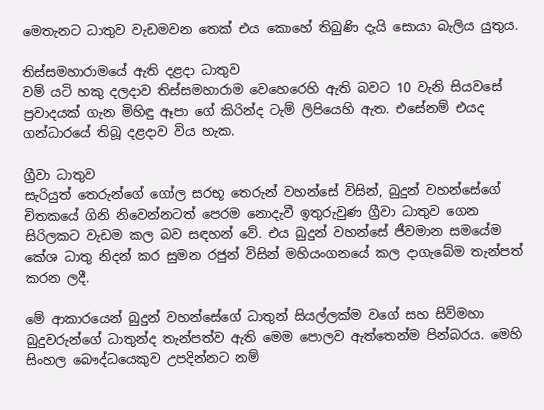මෙතැනට ධාතුව වැඩමවන තෙක් එය කොහේ තිබුණි දැයි සොයා බැලිය යුතුය.

තිස්සමහාරාමයේ ඇති දළදා ධාතුව
වම් යටි හකු දලදාව තිස්සමහාරාම වෙහෙරෙහි ඇති බවට 10 වැනි සියවසේ ප්‍රවාදයක් ගැන මිහිඳු ඈපා ගේ කිරින්ද ටැම් ලිපියෙහි ඇත. එසේනම් එයද ගන්ධාරයේ තිබූ දළදාව විය හැක.

ග්‍රීවා ධාතුව
සැරියුත් තෙරුන්ගේ ගෝල සරභූ තෙරුන් වහන්සේ විසින්, බුදුන් වහන්සේගේ චිතකයේ ගිනි නිවෙන්නටත් පෙරම නොදැවී ඉතුරුවුණ ග්‍රීවා ධාතුව ගෙන සිරිලකට වැඩම කල බව සඳහන් වේ. එය බුදුන් වහන්සේ ජීවමාන සමයේම කේශ ධාතු නිදන් කර සුමන රජුන් විසින් මහියංගනයේ කල දාගැබේම තැන්පත් කරන ලදී.

මේ ආකාරයෙන් බුදුන් වහන්සේගේ ධාතුන් සියල්ලක්ම වගේ සහ සිව්මහා බුදුවරුන්ගේ ධාතුන්ද තැන්පත්ව ඇති මෙම පොලව ඇත්තෙන්ම පින්බරය. මෙහි සිංහල බෞද්ධයෙකුව උපදින්නට නම්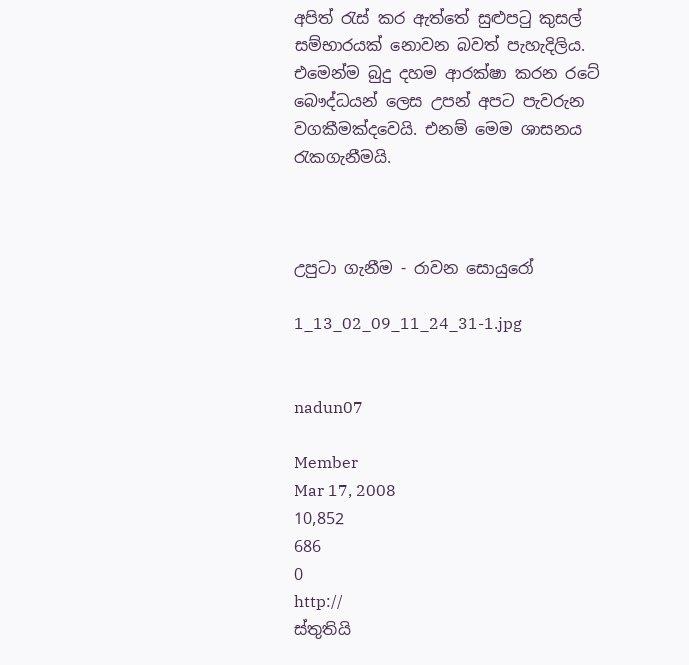අපිත් රැස් කර ඇත්තේ සුළුපටු කුසල් සම්භාරයක් නොවන බවත් පැහැදිලිය. එමෙන්ම බුදු දහම ආරක්ෂා කරන රටේ බෞද්ධයන් ලෙස උපන් අපට පැවරුන වගකීමක්දවෙයි. එනම් මෙම ශාසනය රැකගැනීමයි.



උපුටා ගැනීම - රාවන සොයුරෝ

1_13_02_09_11_24_31-1.jpg


nadun07

Member
Mar 17, 2008
10,852
686
0
http://
ස්තුතියි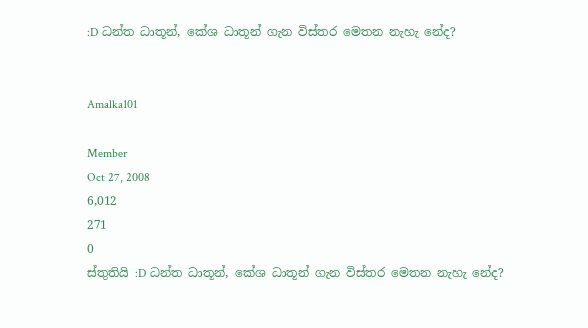:D ධන්ත ධාතූන්, කේශ ධාතූන් ගැන විස්තර මෙතන නැහැ නේද?


Amalka101

Member
Oct 27, 2008
6,012
271
0
ස්තුතියි :D ධන්ත ධාතූන්, කේශ ධාතූන් ගැන විස්තර මෙතන නැහැ නේද?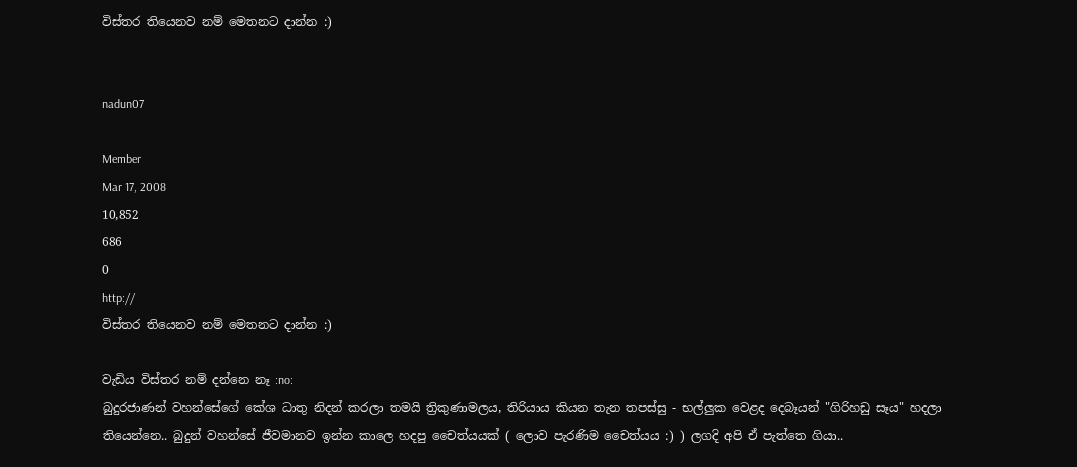විස්තර තියෙනව නම් මෙතනට දාන්න :)


nadun07

Member
Mar 17, 2008
10,852
686
0
http://
විස්තර තියෙනව නම් මෙතනට දාන්න :)

වැඩිය විස්තර නම් දන්නෙ නෑ :no:
බුදුරජාණන් වහන්සේගේ කේශ ධාතු නිදන් කරලා තමයි ත්‍රිකුණාමලය, තිරියාය කියන තැන තපස්සු - භල්ලුක වෙළද දෙබෑයන් "ගිරිහඩු සෑය" හදලා තියෙන්නෙ.. බුදුන් වහන්සේ ජීවමානව ඉන්න කාලෙ හදපු චෛත්යයක් ( ලොව පැරණිම චෛත්යය :) ) ලගදි අපි ඒ පැත්තෙ ගියා..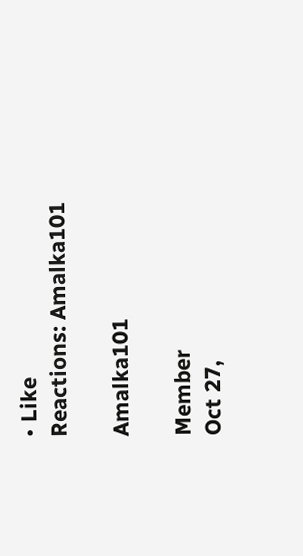• Like
Reactions: Amalka101

Amalka101

Member
Oct 27,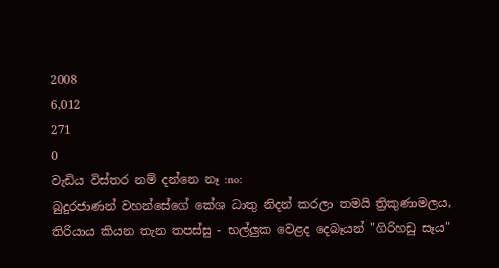2008
6,012
271
0
වැඩිය විස්තර නම් දන්නෙ නෑ :no:
බුදුරජාණන් වහන්සේගේ කේශ ධාතු නිදන් කරලා තමයි ත්‍රිකුණාමලය, තිරියාය කියන තැන තපස්සු - භල්ලුක වෙළද දෙබෑයන් "ගිරිහඩු සෑය"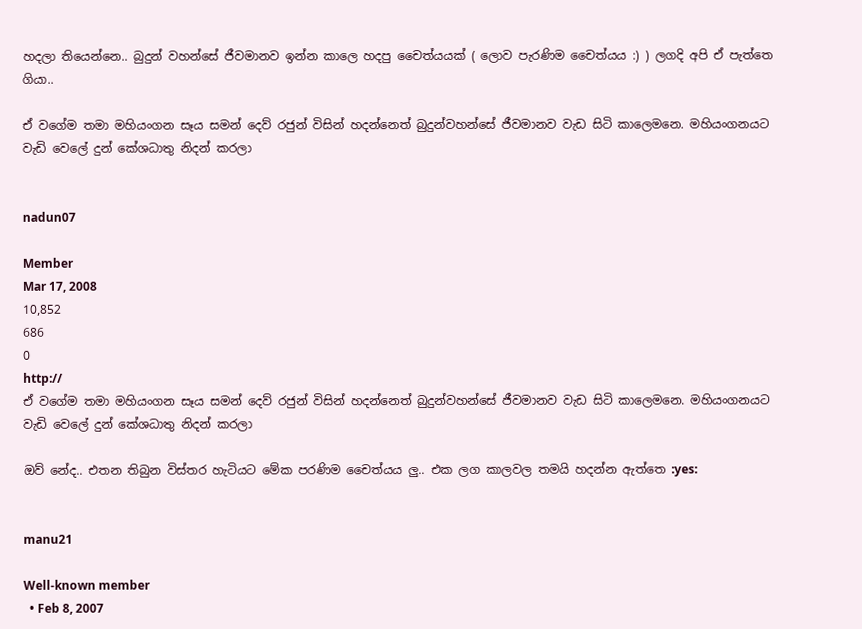හදලා තියෙන්නෙ.. බුදුන් වහන්සේ ජීවමානව ඉන්න කාලෙ හදපු චෛත්යයක් ( ලොව පැරණිම චෛත්යය :) ) ලගදි අපි ඒ පැත්තෙ ගියා..

ඒ වගේම තමා මහියංගන සෑය සමන් දෙව් රජුන් විසින් හදන්නෙත් බුදුන්වහන්සේ ජීවමානව වැඩ සිටි කාලෙමනෙ. මහියංගනයට වැඩි වෙලේ දුන් කේශධාතු නිදන් කරලා


nadun07

Member
Mar 17, 2008
10,852
686
0
http://
ඒ වගේම තමා මහියංගන සෑය සමන් දෙව් රජුන් විසින් හදන්නෙත් බුදුන්වහන්සේ ජීවමානව වැඩ සිටි කාලෙමනෙ. මහියංගනයට වැඩි වෙලේ දුන් කේශධාතු නිදන් කරලා

ඔව් නේද.. එතන තිබුන විස්තර හැටියට මේක පරණිම චෛත්යය ලු.. එක ලග කාලවල තමයි හදන්න ඇත්තෙ :yes:


manu21

Well-known member
  • Feb 8, 2007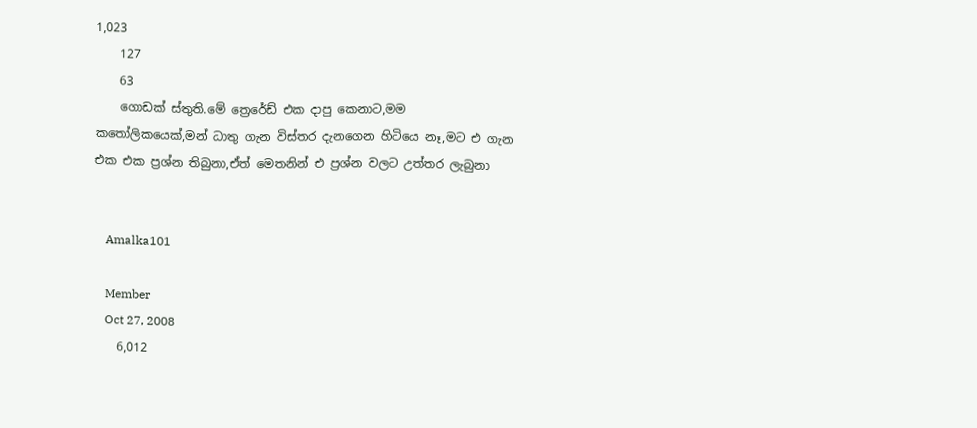1,023
    127
    63
    ගොඩක් ස්තුති.මේ ත්‍රෙරේඩ් එක දාපු කෙනාට,මම ක‍තෝලිකයෙක්,මන් ධාතු ගැන විස්තර දැනගෙන හිටියෙ නෑ,මට එ ගැන එක එක ප්‍රශ්න තිබුනා,ඒත් මෙතනින් එ ප්‍රශ්න වලට උත්තර ලැබුනා


    Amalka101

    Member
    Oct 27, 2008
    6,012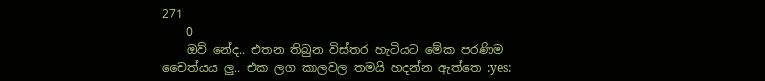271
    0
    ඔව් නේද.. එතන තිබුන විස්තර හැටියට මේක පරණිම චෛත්යය ලු.. එක ලග කාලවල තමයි හදන්න ඇත්තෙ :yes: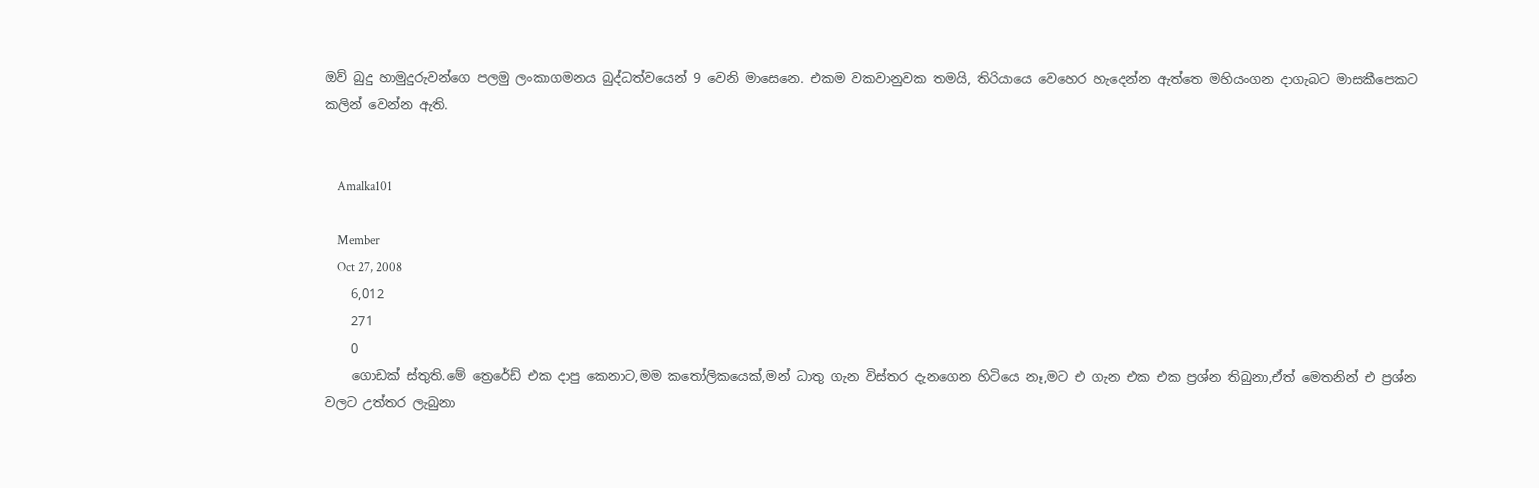ඔව් බුදු හාමුදුරුවන්ගෙ පලමු ලංකාගමනය බුද්ධත්වයෙන් 9 වෙනි මාසෙනෙ. එකම වකවානුවක තමයි, තිරියායෙ වෙහෙර හැදෙන්න ඇත්තෙ මහියංගන දාගැබට මාසකීපෙකට කලින් වෙන්න ඇති.


    Amalka101

    Member
    Oct 27, 2008
    6,012
    271
    0
    ගොඩක් ස්තුති.මේ ත්‍රෙරේඩ් එක දාපු කෙනාට,මම ක‍තෝලිකයෙක්,මන් ධාතු ගැන විස්තර දැනගෙන හිටියෙ නෑ,මට එ ගැන එක එක ප්‍රශ්න තිබුනා,ඒත් මෙතනින් එ ප්‍රශ්න වලට උත්තර ලැබුනා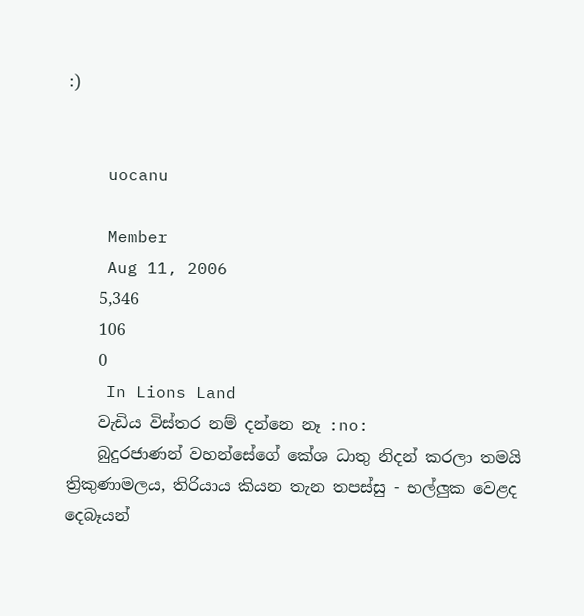:)


    uocanu

    Member
    Aug 11, 2006
    5,346
    106
    0
    In Lions Land
    වැඩිය විස්තර නම් දන්නෙ නෑ :no:
    බුදුරජාණන් වහන්සේගේ කේශ ධාතු නිදන් කරලා තමයි ත්‍රිකුණාමලය, තිරියාය කියන තැන තපස්සු - භල්ලුක වෙළද දෙබෑයන්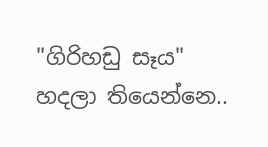"ගිරිහඩු සෑය" හදලා තියෙන්නෙ..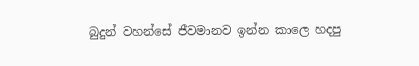බුදුන් වහන්සේ ජීවමානව ඉන්න කාලෙ හදපු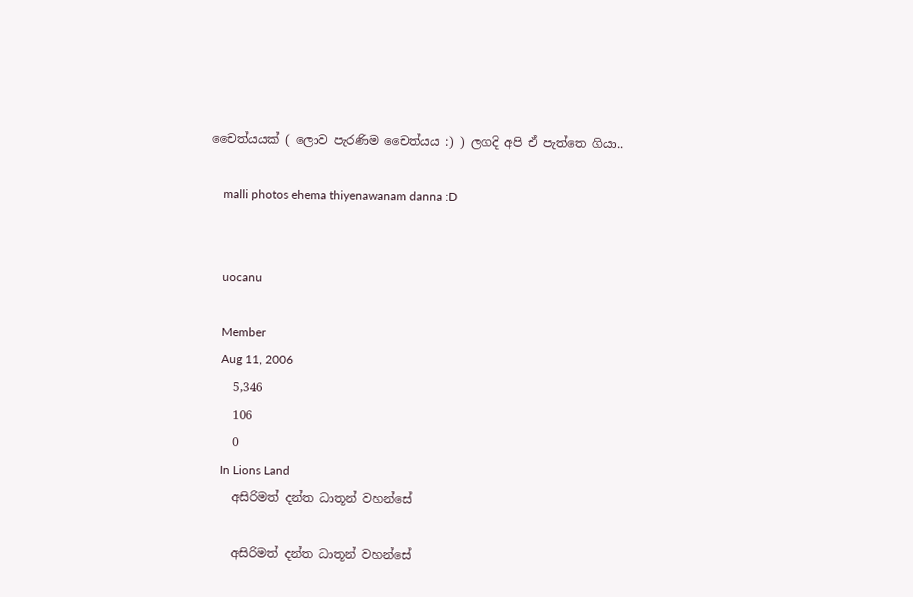චෛත්යයක් ( ලොව පැරණිම චෛත්යය :) ) ලගදි අපි ඒ පැත්තෙ ගියා..

    malli photos ehema thiyenawanam danna :D


    uocanu

    Member
    Aug 11, 2006
    5,346
    106
    0
    In Lions Land
    අසිරිමත් දන්ත ධාතූන් වහන්සේ

    අසිරිමත් දන්ත ධාතූන් වහන්සේ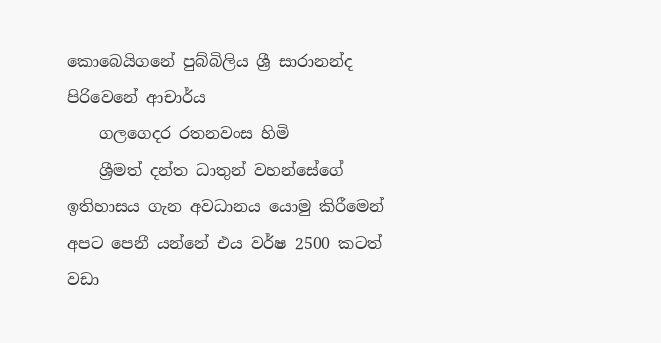කොබෙයිගනේ පුබ්බිලිය ශ්‍රී සාරානන්ද පිරිවෙනේ ආචාර්ය
    ගලගෙදර රතනවංස හිමි
    ශ්‍රීමත් දන්ත ධාතුන් වහන්සේගේ ඉතිහාසය ගැන අවධානය යොමු කිරීමෙන් අපට පෙනී යන්නේ එය වර්ෂ 2500 කටත් වඩා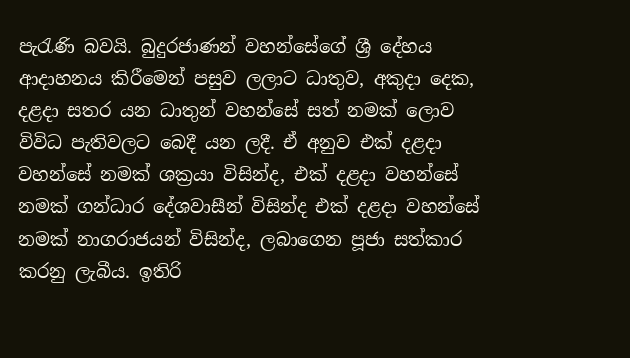පැරැණි බවයි. බුදුරජාණන් වහන්සේගේ ශ්‍රී දේහය ආදාහනය කිරීමෙන් පසුව ලලාට ධාතුව, අකුදා දෙක, දළදා සතර යන ධාතුන් වහන්සේ සත් නමක් ලොව විවිධ පැතිවලට බෙදී යන ලදී. ඒ අනුව එක් දළදා වහන්සේ නමක් ශක්‍රයා විසින්ද, එක් දළදා වහන්සේ නමක් ගන්ධාර දේශවාසීන් විසින්ද එක් දළදා වහන්සේ නමක් නාගරාජයන් විසින්ද, ලබාගෙන පූජා සත්කාර කරනු ලැබීය. ඉතිරි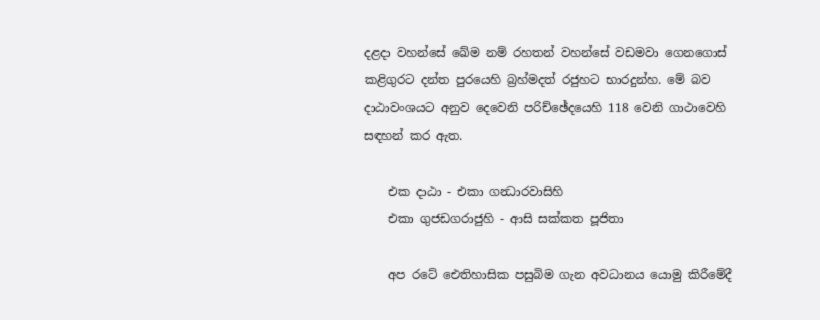දළදා වහන්සේ ඛේම නම් රහතන් වහන්සේ වඩමවා ගෙනගොස් කළිගුරට දන්ත පුරයෙහි බ්‍රහ්මදත් රජුහට භාරදුන්හ. මේ බව දාඨාවංශයට අනුව දෙවෙනි පරිච්ඡේදයෙහි 118 වෙනි ගාථාවෙහි සඳහන් කර ඇත.

    එක දාඨා - එකා ගන්‍ධාරවාසිහි
    එකා ගුජඩගරාජුහි - ආසි සක්කත පූජිතා

    අප රටේ ඓතිහාසික පසුබිම ගැන අවධානය යොමු කිරීමේදී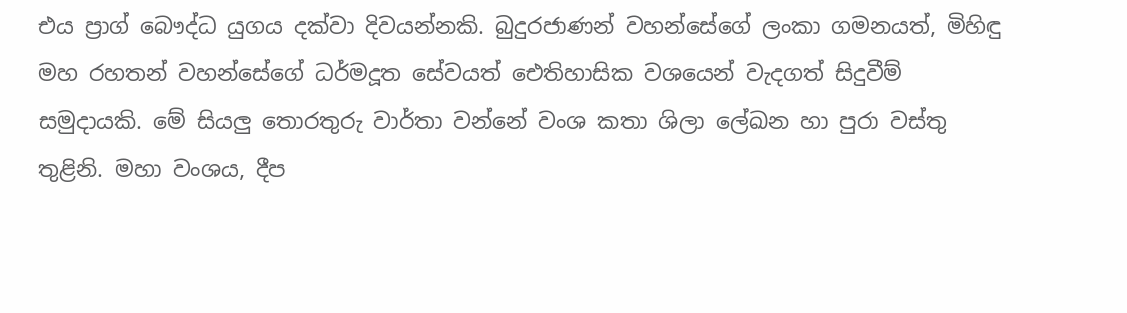එය ප්‍රාග් බෞද්ධ යුගය දක්වා දිවයන්නකි. බුදුරජාණන් වහන්සේගේ ලංකා ගමනයත්, මිහිඳු මහ රහතන් වහන්සේගේ ධර්මදූත සේවයත් ඓතිහාසික වශයෙන් වැදගත් සිදුවීම් සමුදායකි. මේ සියලු තොරතුරු වාර්තා වන්නේ වංශ කතා ශිලා ලේඛන හා පුරා වස්තු තුළිනි. මහා වංශය, දීප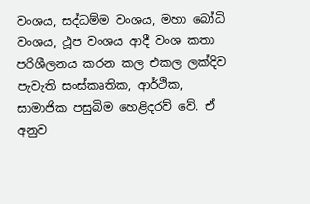වංශය, සද්ධම්ම වංශය, මහා බෝධි වංශය, ථූප වංශය ආදී වංශ කතා පරිශීලනය කරන කල එකල ලක්දිව පැවැති සංස්කෘතික, ආර්ථික, සාමාජික පසුබිම හෙළිදරව් වේ. ඒ අනුව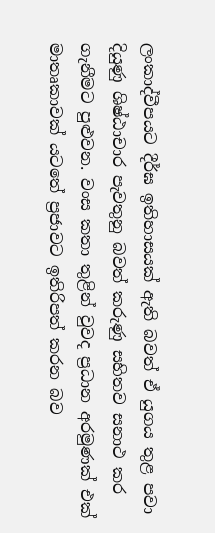ලංකාද්වීපයට දීර්ඝ ඉතිහාසයක් ඇති බවත් ඒ යුගය තුළ පවා දියුණු ශිෂ්ඨාචාර පැවතුනු බවත් කරුණු සහිතව සනාථ කර ගැනීමට පුළුවන. වංස කතා තුළින් වුවද ප්‍රධාන අරමුණක් එක් මාතෘකාවක් යටතේ ප්‍රජාවට ඉතිරිපත් කරන බව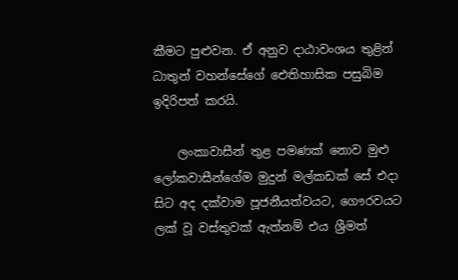කීමට පුළුවන. ඒ අනුව දාඨාවංශය තුළින් ධාතුන් වහන්සේගේ ඓතිහාසික පසුබිම ඉදිරිපත් කරයි.

    ලංකාවාසීන් තුළ පමණක් නොව මුළු ලෝකවාසීන්ගේම මුදුන් මල්කඩක් සේ එදා සිට අද දක්වාම පූජනීයත්වයට, ගෞරවයට ලක් වූ වස්තුවක් ඇත්නම් එය ශ්‍රීමත්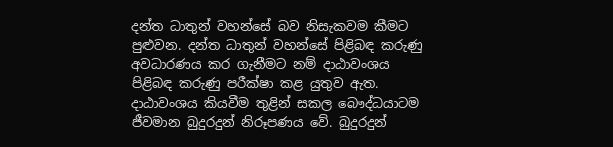දන්ත ධාතුන් වහන්සේ බව නිසැකවම කීමට පුළුවන. දන්ත ධාතුන් වහන්සේ පිළිබඳ කරුණු අවධාරණය කර ගැනීමට නම් දාඨාවංශය පිළිබඳ කරුණු පරීක්ෂා කළ යුතුව ඇත. දාඨාවංශය කියවීම තුළින් සකල බෞද්ධයාටම ජීවමාන බුදුරදුන් නිරූපණය වේ. බුදුරදුන්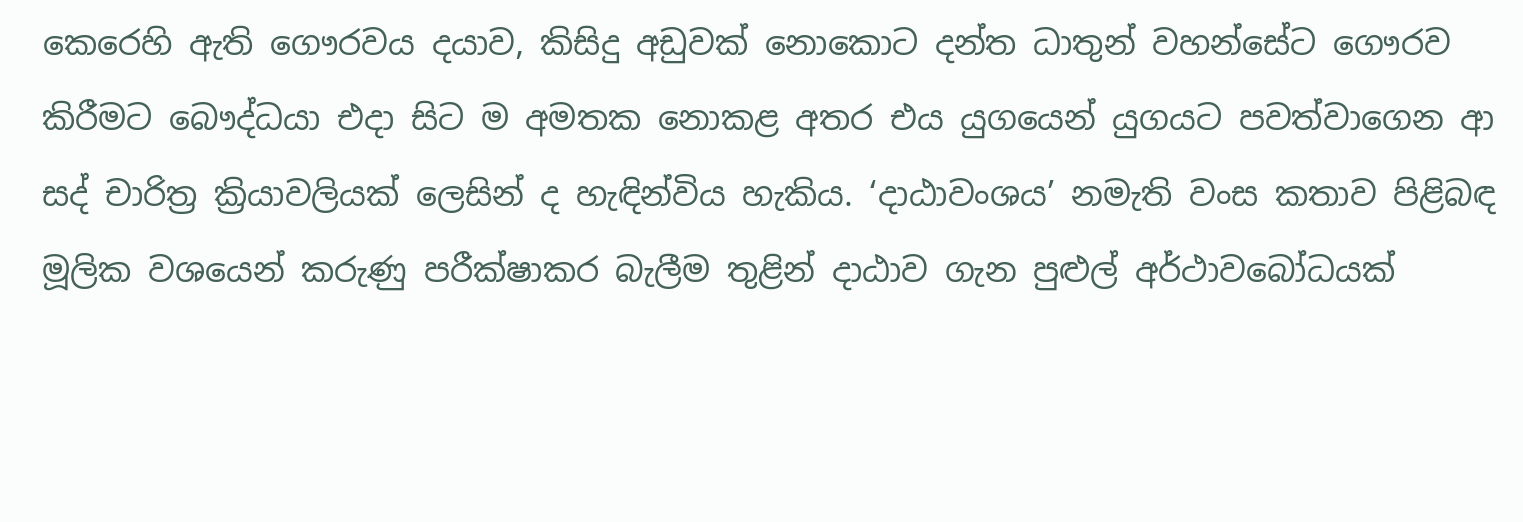කෙරෙහි ඇති ගෞරවය දයාව, කිසිදු අඩුවක් නොකොට දන්ත ධාතුන් වහන්සේට ගෞරව කිරීමට බෞද්ධයා එදා සිට ම අමතක නොකළ අතර එය යුගයෙන් යුගයට පවත්වාගෙන ආ සද් චාරිත්‍ර ක්‍රියාවලියක් ලෙසින් ද හැඳින්විය හැකිය. ‘දාඨාවංශය’ නමැති වංස කතාව පිළිබඳ මූලික වශයෙන් කරුණු පරීක්ෂාකර බැලීම තුළින් දාඨාව ගැන පුළුල් අර්ථාවබෝධයක්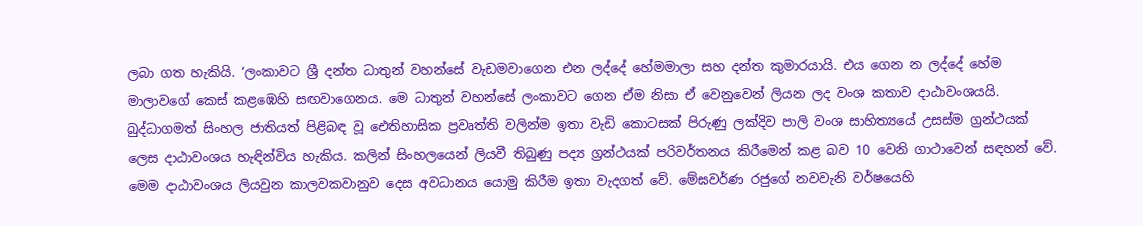ලබා ගත හැකියි. ‘ලංකාවට ශ්‍රී දන්ත ධාතුන් වහන්සේ වැඩමවාගෙන එන ලද්දේ හේමමාලා සහ දන්ත කුමාරයායි. එය ගෙන න ලද්දේ හේම මාලාවගේ කෙස් කළඹෙහි සඟවාගෙනය. මෙ ධාතුන් වහන්සේ ලංකාවට ගෙන ඒම නිසා ඒ වෙනුවෙන් ලියන ලද වංශ කතාව දාඨාවංශයයි. බුද්ධාගමත් සිංහල ජාතියත් පිළිබඳ වූ ඓතිහාසික ප්‍රවෘත්ති වලින්ම ඉතා වැඩි කොටසක් පිරුණු ලක්දිව පාලි වංශ සාහිත්‍යයේ උසස්ම ග්‍රන්ථයක් ලෙස දාඨාවංශය හැඳින්විය හැකිය. කලින් සිංහලයෙන් ලියවී තිබුණු පද්‍ය ග්‍රන්ථයක් පරිවර්තනය කිරීමෙන් කළ බව 10 වෙනි ගාථාවෙන් සඳහන් වේ. මෙම දාඨාවංශය ලියවුන කාලවකවානුව දෙස අවධානය යොමු කිරීම ඉතා වැදගත් වේ. මේඝවර්ණ රජුගේ නවවැනි වර්ෂයෙහි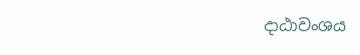දාඨාවංශය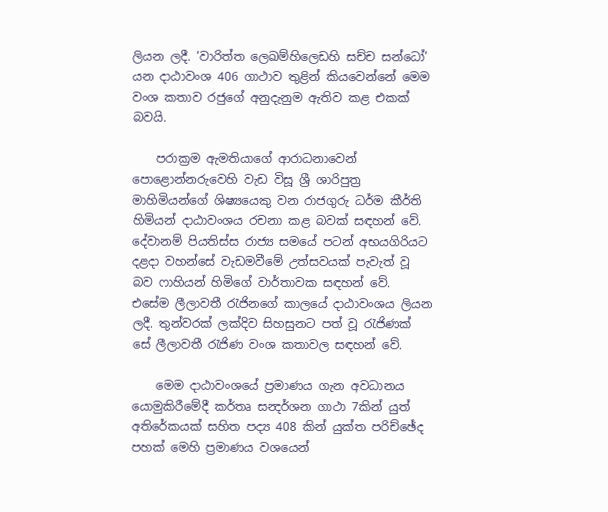ලියන ලදී. ‘වාරිත්ත ලෙඛම්හිලෙඩහි සච්ච සන්ධෝ’ යන දාඨාවංශ 406 ගාථාව තුළින් කියවෙන්නේ මෙම වංශ කතාව රජුගේ අනුදැනුම ඇතිව කළ එකක් බවයි.

    පරාක්‍රම ඇමතියාගේ ආරාධනාවෙන් පොළොන්නරුවෙහි වැඩ විසූ ශ්‍රී ශාරිපුත්‍ර මාහිමියන්ගේ ශිෂ්‍යයෙකු වන රාජගුරු ධර්ම කීර්ති හිමියන් දාඨාවංශය රචනා කළ බවක් සඳහන් වේ. දේවානම් පියතිස්ස රාජ්‍ය සමයේ පටන් අභයගිරියට දළදා වහන්සේ වැඩමවීමේ උත්සවයක් පැවැත් වූ බව ෆාහියන් හිමිගේ වාර්තාවක සඳහන් වේ. එසේම ලීලාවතී රැජිනගේ කාලයේ දාඨාවංශය ලියන ලදී. තුන්වරක් ලක්දිව සිහසුනට පත් වූ රැජිණක් සේ ලීලාවතී රැජිණ වංශ කතාවල සඳහන් වේ.

    මෙම දාඨාවංශයේ ප්‍රමාණය ගැන අවධානය යොමුකිරීමේදී කර්තෘ සන්‍දර්ශන ගාථා 7කින් යුත් අතිරේකයක් සහිත පද්‍ය 408 කින් යුක්ත පරිච්ඡේද පහක් මෙහි ප්‍රමාණය වශයෙන්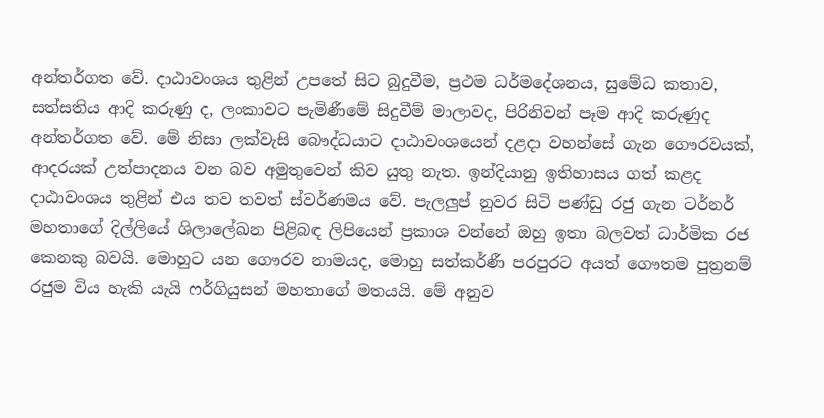අන්තර්ගත වේ. දාඨාවංශය තුළින් උපතේ සිට බුදුවීම, ප්‍රථම ධර්මදේශනය, සුමේධ කතාව, සත්සතිය ආදි කරුණු ද, ලංකාවට පැමිණීමේ සිදුවීම් මාලාවද, පිරිනිවන් පෑම ආදි කරුණුද අන්තර්ගත වේ. මේ නිසා ලක්වැසි බෞද්ධයාට දාඨාවංශයෙන් දළදා වහන්සේ ගැන ගෞරවයක්, ආදරයක් උත්පාදනය වන බව අමුතුවෙන් කිව යුතු නැත. ඉන්දියානු ඉතිහාසය ගත් කළද දාඨාවංශය තුළින් එය තව තවත් ස්වර්ණමය වේ. පැලලුප් නුවර සිටි පණ්ඩු රජු ගැන ටර්නර් මහතාගේ දිල්ලියේ ශිලාලේඛන පිළිබඳ ලිපියෙන් ප්‍රකාශ වන්නේ ඔහු ඉතා බලවත් ධාර්මික රජ කෙනකු බවයි. මොහුට යන ගෞරව නාමයද, මොහු සත්කර්ණී පරපුරට අයත් ගෞතම පුත්‍රනම් රජුම විය හැකි යැයි ෆර්ගියුසන් මහතාගේ මතයයි. මේ අනුව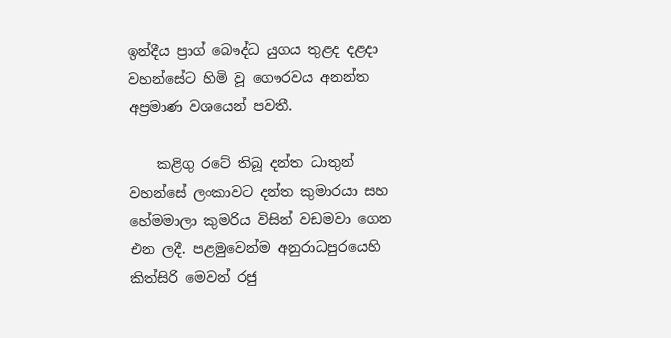ඉන්දීය ප්‍රාග් බෞද්ධ යුගය තුළද දළදා වහන්සේට හිමි වූ ගෞරවය අනන්ත අප්‍රමාණ වශයෙන් පවතී.

    කළිගු රටේ තිබූ දන්ත ධාතුන් වහන්සේ ලංකාවට දන්ත කුමාරයා සහ හේමමාලා කුමරිය විසින් වඩමවා ගෙන එන ලදී. පළමුවෙන්ම අනුරාධපුරයෙහි කිත්සිරි මෙවන් රජු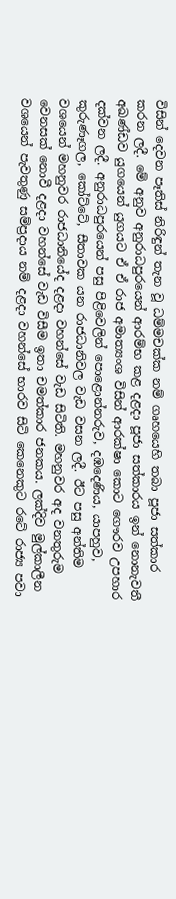විසින් දෙවන පෑතිස් නිරිඳුන් තැන වූ ධම්මචක්ක නම් ගෘහයෙහි තබා පූජා සත්කාර කරන ලදී. මේ අනුව අනුරාධපුරයෙන් ආරම්භ කළ දළදා පූජා සත්කාරය ඉන් නොනැවතී අඛණ්ඩව යුගයෙන් යුගයට ඒ ඒ රාජ අමාත්‍යංශ විසින් ආරක්ෂා කොට ගෞරව උපහාර දක්වන ලදී. අනුරාධපුරයෙන් පසු පිළිවෙලින් පොළොන්නරුව, දඹදෙණිය, යාපහුව, කුරුණෑගල, කෝට්ටේ, සීතාවක යන රාජධානිවල වැඩ වසන ලදී. ඊට පසු අන්තිම වශයෙන් මහනුවර රාජධානියේද දළදා වහන්සේ වැඩ සිටිති. මහනුවර අද වනතුරුම වෙනසක් නොවී දළදා වහන්සේ වැඩ විසීම ඉතා චමත්කාර ජනකය. ලක්දිව මුල්කාලීන වශයෙන් පැවතුණු සම්ප්‍රදාය නම් දළදා වහන්සේ භාරව සිටි කෙනෙකුට රටේ රාජ්‍ය පවා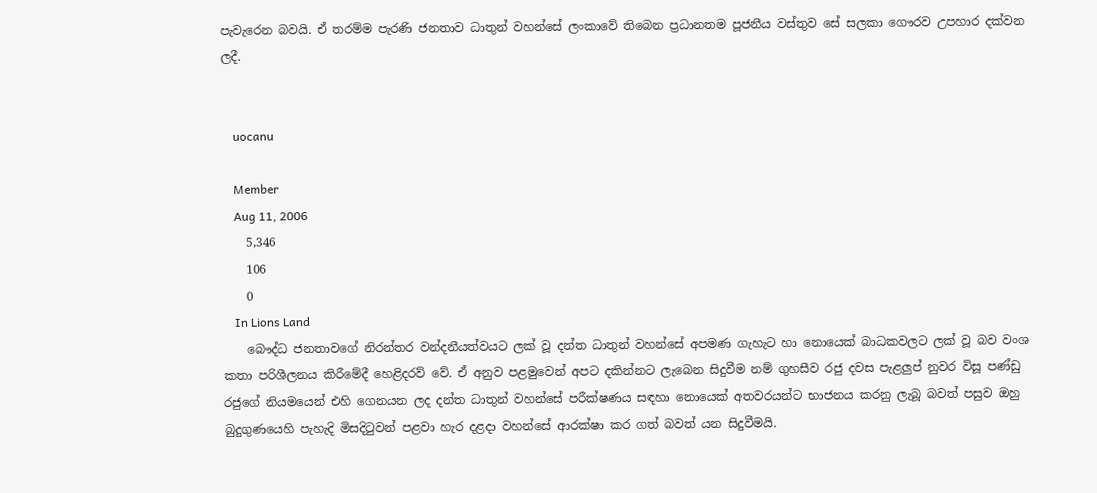පැවැරෙන බවයි. ඒ තරම්ම පැරණි ජනතාව ධාතුන් වහන්සේ ලංකාවේ තිබෙන ප්‍රධානතම පූජනීය වස්තුව සේ සලකා ගෞරව උපහාර දක්වන ලදී.


    uocanu

    Member
    Aug 11, 2006
    5,346
    106
    0
    In Lions Land
    බෞද්ධ ජනතාවගේ නිරන්තර වන්දනීයත්වයට ලක් වූ දන්ත ධාතුන් වහන්සේ අපමණ ගැහැට හා නොයෙක් බාධකවලට ලක් වූ බව වංශ කතා පරිශීලනය කිරීමේදී හෙළිදරව් වේ. ඒ අනුව පළමුවෙන් අපට දකින්නට ලැබෙන සිදුවීම නම් ගුහසීව රජු දවස පැළලුප් නුවර විසූ පණ්ඩු රජුගේ නියමයෙන් එහි ගෙනයන ලද දන්ත ධාතුන් වහන්සේ පරීක්ෂණය සඳහා නොයෙක් අතවරයන්ට භාජනය කරනු ලැබූ බවත් පසුව ඔහු බුදුගුණයෙහි පැහැදි මිසදිටුවන් පළවා හැර දළදා වහන්සේ ආරක්ෂා කර ගත් බවත් යන සිදුවීමයි.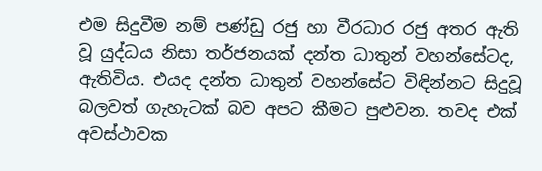එම සිදුවීම නම් පණ්ඩු රජු හා වීරධාර රජු අතර ඇති වූ යුද්ධය නිසා තර්ජනයක් දන්ත ධාතුන් වහන්සේටද, ඇතිවිය. එයද දන්ත ධාතුන් වහන්සේට විඳින්නට සිදුවූ බලවත් ගැහැටක් බව අපට කීමට පුළුවන. තවද එක් අවස්ථාවක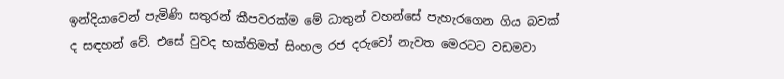ඉන්දියාවෙන් පැමිණි සතුරන් කීපවරක්ම මේ ධාතුන් වහන්සේ පැහැරගෙන ගිය බවක් ද සඳහන් වේ. එසේ වුවද භක්තිමත් සිංහල රජ දරුවෝ නැවත මෙරටට වඩමවා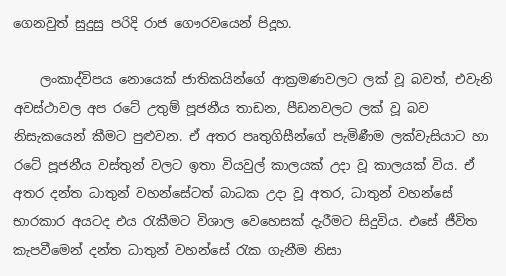ගෙනවුත් සුදුසු පරිදි රාජ ගෞරවයෙන් පිදූහ.

    ලංකාද්විපය නොයෙක් ජාතිකයින්ගේ ආක්‍රමණවලට ලක් වූ බවත්, එවැනි අවස්ථාවල අප රටේ උතුම් පූජනීය තාඩන, පීඩනවලට ලක් වූ බව නිසැකයෙන් කීමට පුළුවන. ඒ අතර පෘතුගිසීන්ගේ පැමිණීම ලක්වැසියාට හා රටේ පූජනීය වස්තුන් වලට ඉතා වියවුල් කාලයක් උදා වූ කාලයක් විය. ඒ අතර දන්ත ධාතුන් වහන්සේටත් බාධක උදා වූ අතර, ධාතුන් වහන්සේ භාරකාර අයටද එය රැකීමට විශාල වෙහෙසක් දැරීමට සිදුවිය. එසේ ජීවිත කැපවීමෙන් දන්ත ධාතුන් වහන්සේ රැක ගැනීම නිසා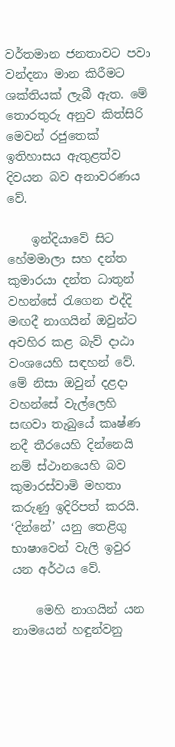වර්තමාන ජනතාවට පවා වන්දනා මාන කිරීමට ශක්තියක් ලැබී ඇත. මේ තොරතුරු අනුව කිත්සිරි මෙවන් රජුතෙක් ඉතිහාසය ඇතුළත්ව දිවයන බව අනාවරණය වේ.

    ඉන්දියාවේ සිට හේමමාලා සහ දන්ත කුමාරයා දන්ත ධාතුන් වහන්සේ රැගෙන එද්දි මඟදී නාගයින් ඔවුන්ට අවහිර කළ බැව් දාඨා වංශයෙහි සඳහන් වේ. මේ නිසා ඔවුන් දළදා වහන්සේ වැල්ලෙහි සඟවා තැබුයේ කෘෂ්ණ නදී තීරයෙහි දින්නෙයි නම් ස්ථානයෙහි බව කුමාරස්වාමි මහතා කරුණු ඉදිරිපත් කරයි. ‘දින්නේ’ යනු තෙළිගු භාෂාවෙන් වැලි ඉවුර යන අර්ථය වේ.

    මෙහි නාගයින් යන නාමයෙන් හඳුන්වනු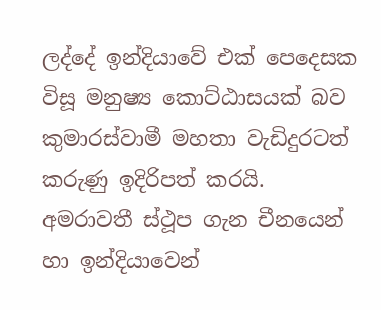ලද්දේ ඉන්දියාවේ එක් පෙදෙසක විසූ මනුෂ්‍ය කොට්ඨාසයක් බව කුමාරස්වාමී මහතා වැඩිදුරටත් කරුණු ඉදිරිපත් කරයි. අමරාවතී ස්ථූප ගැන චීනයෙන් හා ඉන්දියාවෙන්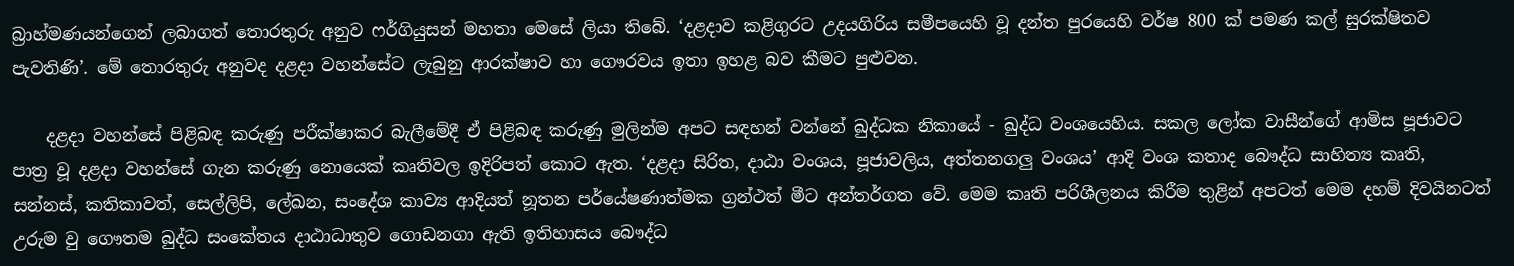බ්‍රාහ්මණයන්ගෙන් ලබාගත් තොරතුරු අනුව ෆර්ගියුසන් මහතා මෙසේ ලියා තිබේ. ‘දළදාව කළිගුරට උදයගිරිය සමීපයෙහි වූ දන්ත පුරයෙහි වර්ෂ 800 ක් පමණ කල් සුරක්ෂිතව පැවතිණි’. මේ තොරතුරු අනුවද දළදා වහන්සේට ලැබුනු ආරක්ෂාව හා ගෞරවය ඉතා ඉහළ බව කීමට පුළුවන.

    දළදා වහන්සේ පිළිබඳ කරුණු පරීක්ෂාකර බැලීමේදී ඒ පිළිබඳ කරුණු මුලින්ම අපට සඳහන් වන්නේ ඛුද්ධක නිකායේ - ඛුද්ධ වංශයෙහිය. සකල ලෝක වාසීන්ගේ ආමිස පූජාවට පාත්‍ර වූ දළදා වහන්සේ ගැන කරුණු නොයෙක් කෘතිවල ඉදිරිපත් කොට ඇත. ‘දළදා සිරිත, දාඨා වංශය, පූජාවලිය, අත්තනගලු වංශය’ ආදි වංශ කතාද බෞද්ධ සාහිත්‍ය කෘති, සන්නස්, කතිකාවත්, සෙල්ලිපි, ලේඛන, සංදේශ කාව්‍ය ආදියත් නූතන පර්යේෂණාත්මක ග්‍රන්ථත් මීට අන්තර්ගත වේ. මෙම කෘති පරිශීලනය කිරීම තුළින් අපටත් මෙම දහම් දිවයිනටත් උරුම වු ගෞතම බුද්ධ සංකේතය දාඨාධාතුව ගොඩනගා ඇති ඉතිහාසය බෞද්ධ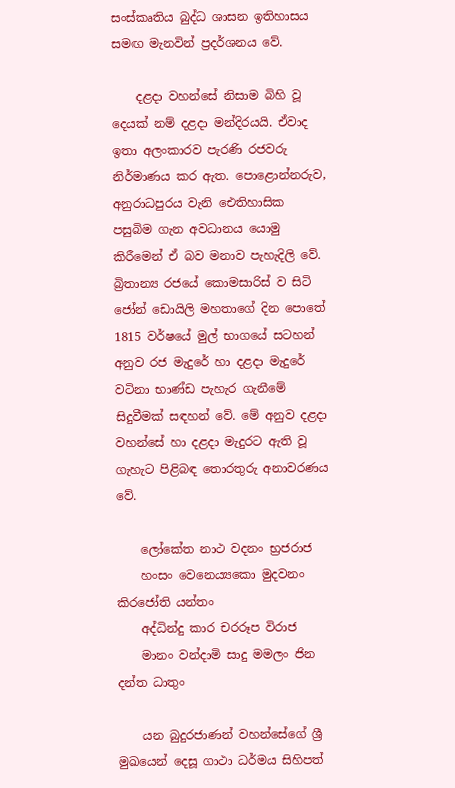සංස්කෘතිය බුද්ධ ශාසන ඉතිහාසය සමඟ මැනවින් ප්‍රදර්ශනය වේ.

    දළදා වහන්සේ නිසාම බිහි වූ දෙයක් නම් දළදා මන්දිරයයි. ඒවාද ඉතා අලංකාරව පැරණි රජවරු නිර්මාණය කර ඇත. පොළොන්නරුව, අනුරාධපුරය වැනි ඓතිහාසික පසුබිම ගැන අවධානය යොමු කිරීමෙන් ඒ බව මනාව පැහැදිලි වේ. බ්‍රිතාන්‍ය රජයේ කොමසාරිස් ව සිටි ජෝන් ඩොයිලි මහතාගේ දින පොතේ 1815 වර්ෂයේ මුල් භාගයේ සටහන් අනුව රජ මැදුරේ හා දළදා මැදුරේ වටිනා භාණ්ඩ පැහැර ගැනීමේ සිදුවීමක් සඳහන් වේ. මේ අනුව දළදා වහන්සේ හා දළදා මැදුරට ඇති වූ ගැහැට පිළිබඳ තොරතුරු අනාවරණය වේ.

    ලෝකේත නාථ වදනං භ්‍රජරාජ
    හංසං වෙනෙය්‍යකො මුදවනං කිරජෝති යන්‍තං
    අද්ධින්දු කාර චරරූප විරාජ
    මානං වන්දාමි සාදු මමලං ජින දන්ත ධාතුං

    යන බුදුරජාණන් වහන්සේගේ ශ්‍රී මුඛයෙන් දෙසූ ගාථා ධර්මය සිහිපත්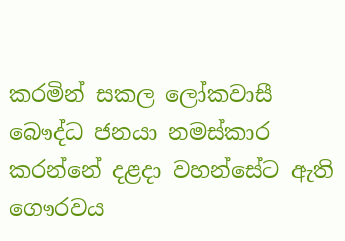කරමින් සකල ලෝකවාසී බෞද්ධ ජනයා නමස්කාර කරන්නේ දළදා වහන්සේට ඇති ගෞරවය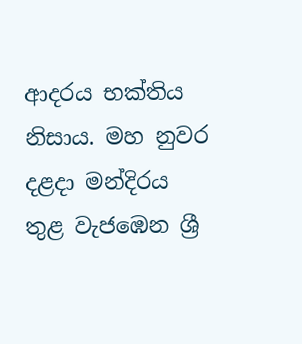ආදරය භක්තිය නිසාය. මහ නුවර දළදා මන්දිරය තුළ වැජඹෙන ශ්‍රී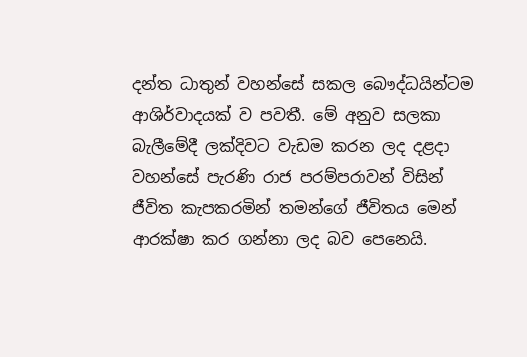දන්ත ධාතුන් වහන්සේ සකල බෞද්ධයින්ටම ආශිර්වාදයක් ව පවතී. මේ අනුව සලකා බැලීමේදී ලක්දිවට වැඩම කරන ලද දළදා වහන්සේ පැරණි රාජ පරම්පරාවන් විසින් ජීවිත කැපකරමින් තමන්ගේ ජීවිතය මෙන් ආරක්ෂා කර ගන්නා ලද බව පෙනෙයි.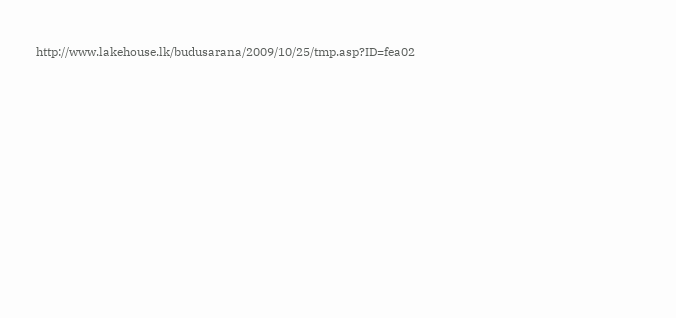http://www.lakehouse.lk/budusarana/2009/10/25/tmp.asp?ID=fea02